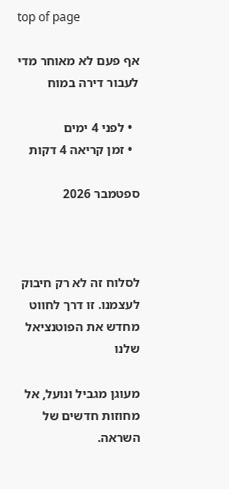top of page

אף פעם לא מאוחר מדי לעבור דירה במוח

  • לפני 4 ימים
  • זמן קריאה 4 דקות

ספטמבר 2026



לסלוח זה לא רק חיבוק לעצמנו. זו דרך לחווט מחדש את הפוטנציאל שלנו

מעוגן מגביל ונועל, אל מחוזות חדשים של השראה.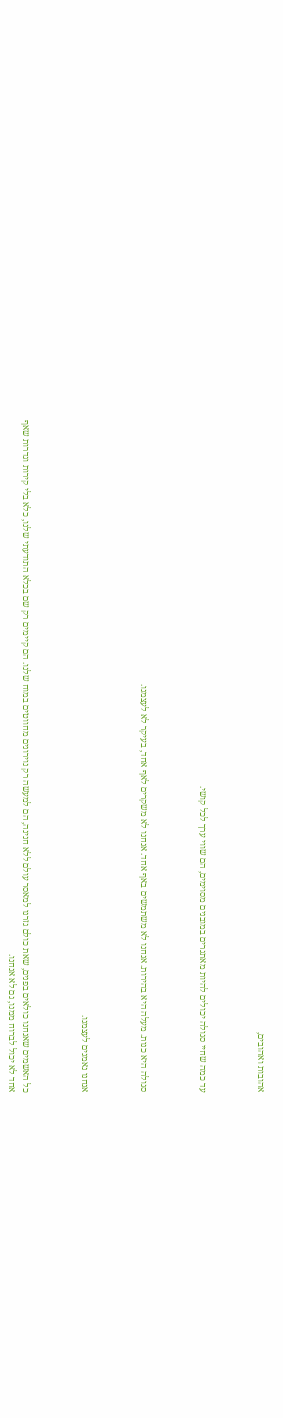אהובות ואהובים,



עד כמה שחיי סגולה יכולים להיות מאתגרים במובנים מסוימים, הם שווי ערך לכל קושי.



סגולה היא כנות. מעלה היא בהירות. אנחנו לא משתמשים באף אחד. אנחנו לא משקרים לאף אחד, בעיקר לא לעצמנו.



אנחנו נאמנים לעצמנו.



כל האשמים שאנחנו כולאים בפנים, שאת כולם גזרנו למאסר עולם ללא חנינה, הם למעשה רק נוירונים מחווטים במוח שלנו. הם קיימים רק שם בכלא התודעתי שלנו, כלא בלי קירות וגדרות שאף אחד לא יכול לברוח ממנו, גם לא אנחנו.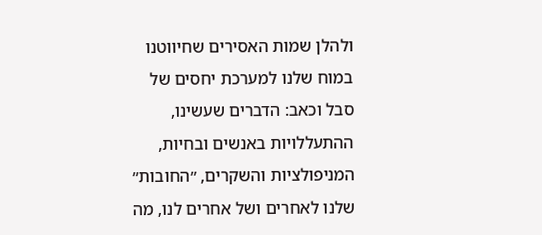ולהלן שמות האסירים שחיווטנו במוח שלנו למערכת יחסים של סבל וכאב: הדברים שעשינו, ההתעללויות באנשים ובחיות, המניפולציות והשקרים, ״החובות״ שלנו לאחרים ושל אחרים לנו, מה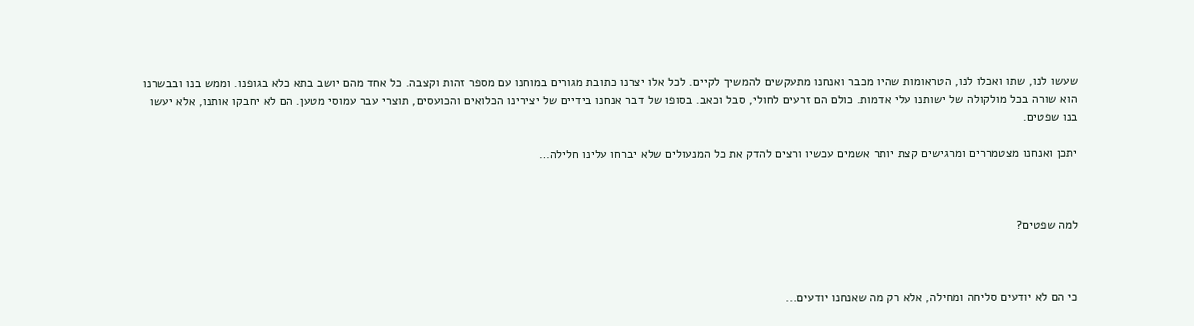שעשו לנו, שתו ואכלו לנו, הטראומות שהיו מכבר ואנחנו מתעקשים להמשיך לקיים. לכל אלו יצרנו כתובת מגורים במוחנו עם מספר זהות וקצבה. כל אחד מהם יושב בתא כלא בגופנו. וממש בנו ובבשרנו הוא שורה בכל מולקולה של ישותנו עלי אדמות. כולם הם זרעים לחולי, סבל וכאב. בסופו של דבר אנחנו בידיים של יצירינו הכלואים והכועסים, תוצרי עבר עמוסי מטען. הם לא יחבקו אותנו, אלא יעשו בנו שפטים.

יתכן ואנחנו מצטמררים ומרגישים קצת יותר אשמים עכשיו ורצים להדק את כל המנעולים שלא יברחו עלינו חלילה…



למה שפטים?



כי הם לא יודעים סליחה ומחילה, אלא רק מה שאנחנו יודעים...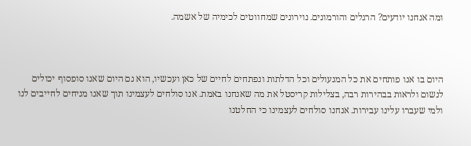ומה אנחנו יודעים? הרגלים והורמונים. נוירונים שמחווטים לכימיה של אשמה.



היום בו אנו פותחים את כל המנעולים וכל הדלתות ונפתחים לחיים של כאן ועכשיו, הוא גם היום שאנו סופסוף יכולים לנשום ולראות בבהירות רבה, בצלילות קריסטל את מה שאנחנו באמת. אנו סולחים לעצמינו תוך שאנו מניחים לחייבים לנו ולמי שעברו עלינו עבירות. אנחנו סולחים לעצמינו כי החלטנו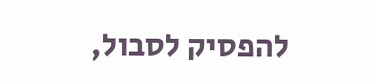להפסיק לסבול,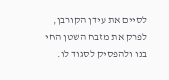לסיים את עידן הקורבן, לפרק את מזבח השטן החי בנו ולהפסיק לסגוד לו.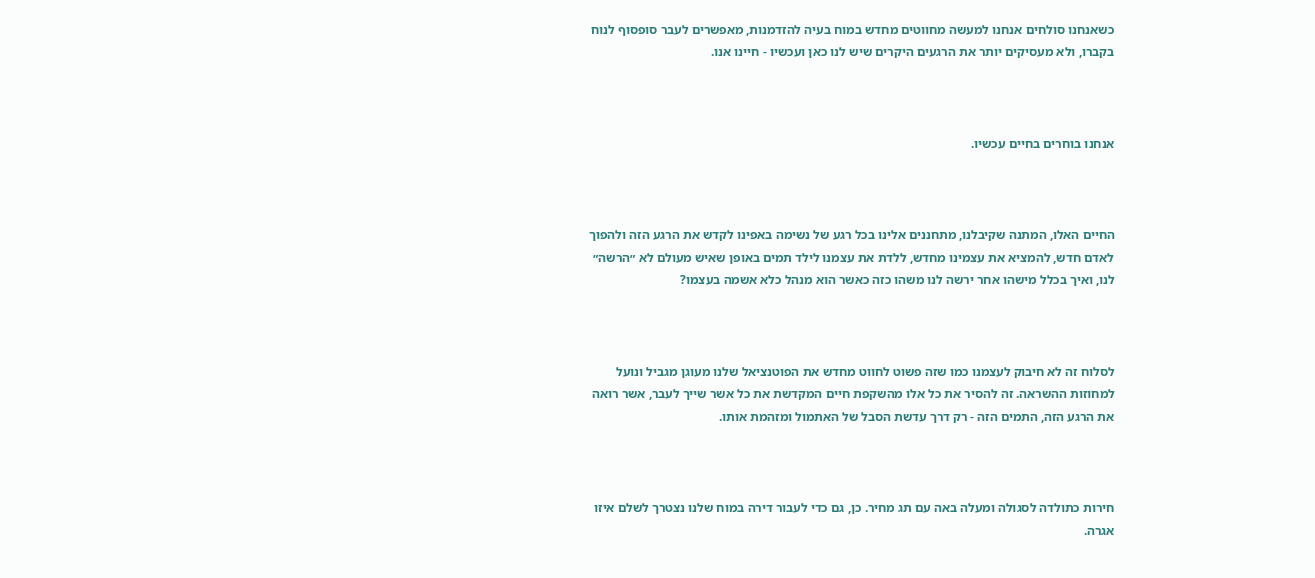כשאנחנו סולחים אנחנו למעשה מחווטים מחדש במוח בעיה להזדמנות, מאפשרים לעבר סופסוף לנוח בקברו, ולא מעסיקים יותר את הרגעים היקרים שיש לנו כאן ועכשיו - חיינו אנו.



אנחנו בוחרים בחיים עכשיו.



החיים האלו, המתנה שקיבלנו, מתחננים אלינו בכל רגע של נשימה באפינו לקדש את הרגע הזה ולהפוך לאדם חדש, להמציא את עצמינו מחדש, ללדת את עצמנו לילד תמים באופן שאיש מעולם לא ״הרשה״ לנו, ואיך בכלל מישהו אחר ירשה לנו משהו כזה כאשר הוא מנהל כלא אשמה בעצמו?



לסלוח זה לא חיבוק לעצמנו כמו שזה פשוט לחווט מחדש את הפוטנציאל שלנו מעוגן מגביל ונועל למחוזות ההשראה. זה להסיר את כל אלו מהשקפת חיים המקדשת את כל אשר שייך לעבר, אשר רואה את הרגע הזה, התמים הזה - רק דרך עדשת הסבל של האתמול ומזהמת אותו.



חירות כתולדה לסגולה ומעלה באה עם תג מחיר. כן, גם כדי לעבור דירה במוח שלנו נצטרך לשלם איזו אגרה.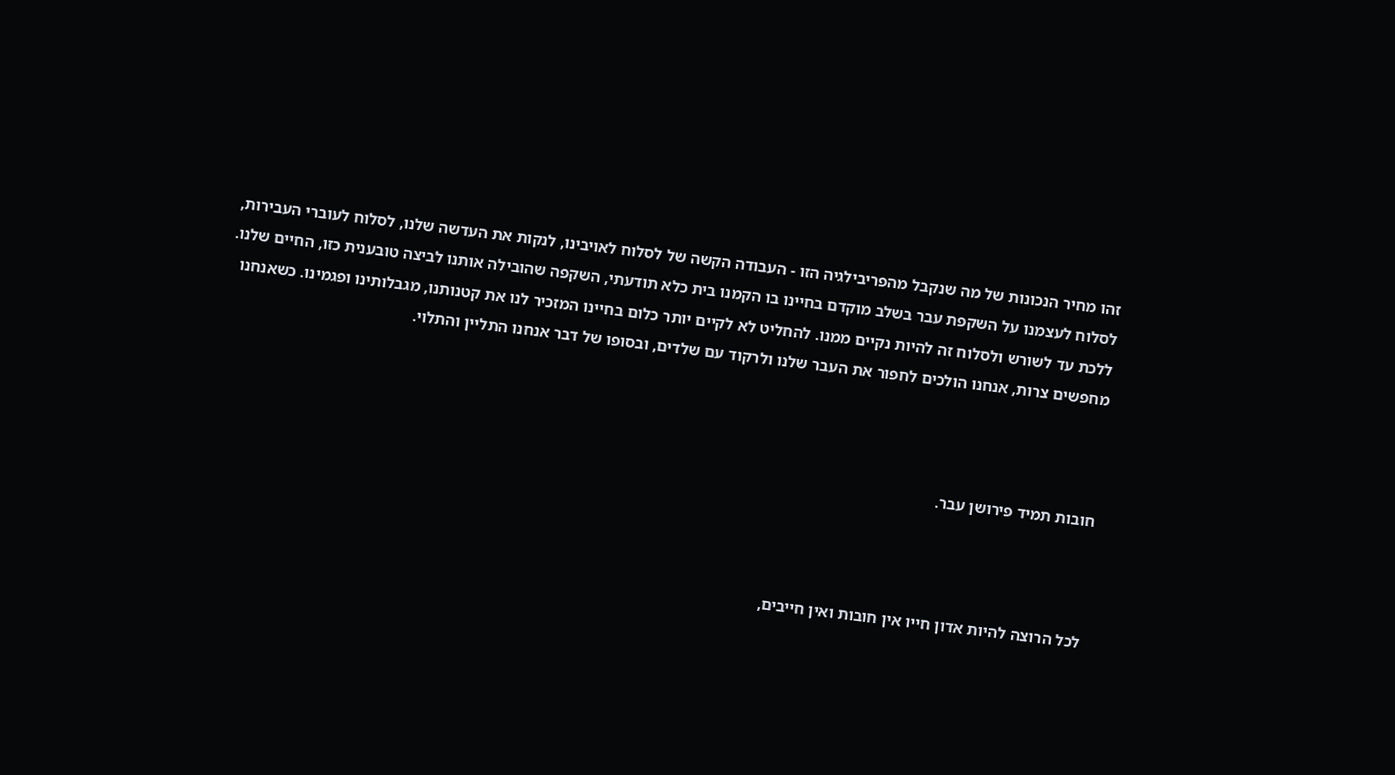זהו מחיר הנכונות של מה שנקבל מהפריבילגיה הזו - העבודה הקשה של לסלוח לאויבינו, לנקות את העדשה שלנו, לסלוח לעוברי העבירות, לסלוח לעצמנו על השקפת עבר בשלב מוקדם בחיינו בו הקמנו בית כלא תודעתי, השקפה שהובילה אותנו לביצה טובענית כזו, החיים שלנו. ללכת עד לשורש ולסלוח זה להיות נקיים ממנו. להחליט לא לקיים יותר כלום בחיינו המזכיר לנו את קטנותנו, מגבלותינו ופגמינו. כשאנחנו מחפשים צרות, אנחנו הולכים לחפור את העבר שלנו ולרקוד עם שלדים, ובסופו של דבר אנחנו התליין והתלוי.



חובות תמיד פירושן עבר.



לכל הרוצה להיות אדון חייו אין חובות ואין חייבים,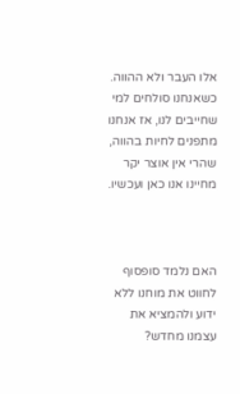אלו העבר ולא ההווה. כשאנחנו סולחים למי שחייבים לנו, אז אנחנו מתפנים לחיות בהווה, שהרי אין אוצר יקר מחיינו אנו כאן ועכשיו.



האם נלמד סופסוף לחווט את מוחנו ללא ידוע ולהמציא את עצמנו מחדש?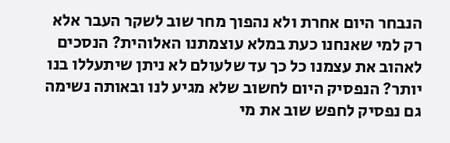הנבחר היום אחרת ולא נהפוך מחר שוב לשקר העבר אלא רק למי שאנחנו כעת במלא עוצמתנו האלוהית? הנסכים לאהוב את עצמנו כל כך עד שלעולם לא ניתן שיתעללו בנו יותר? הנפסיק היום לחשוב שלא מגיע לנו ובאותה נשימה גם נפסיק לחפש שוב את מי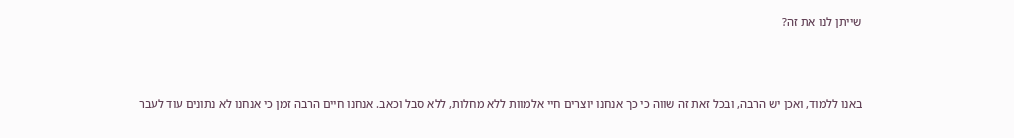שייתן לנו את זה?



באנו ללמוד, ואכן יש הרבה, ובכל זאת זה שווה כי כך אנחנו יוצרים חיי אלמוות ללא מחלות, ללא סבל וכאב. אנחנו חיים הרבה זמן כי אנחנו לא נתונים עוד לעבר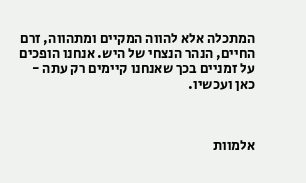המתכלה אלא להווה המקיים ומתהווה, זרם החיים, הנהר הנצחי של היש. אנחנו הופכים על זמניים בכך שאנחנו קיימים רק עתה - כאן ועכשיו.



אלמוות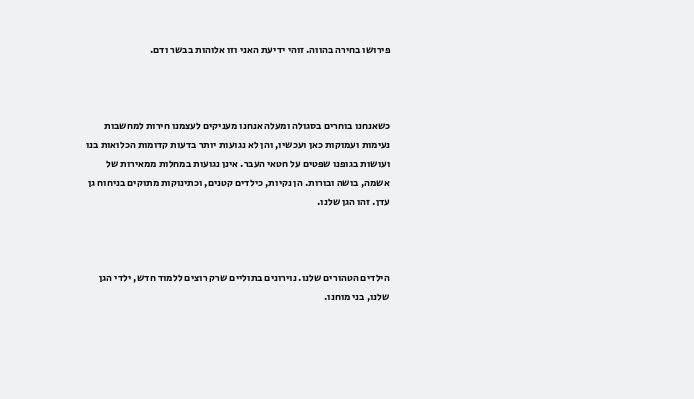פירושו בחירה בהווה. זוהי ידיעת האני וזו אלוהות בבשר ודם.



כשאנחנו בוחרים בסגולה ומעלה אנחנו מעניקים לעצמנו חירות למחשבות נעימות ועמוקות כאן ועכשיו, והן לא נגועות יותר בדעות קדומות הכלואות בנו ועושות בגופנו שפטים על חטאי העבר. אינן נגועות במחלות ממאירות של אשמה, בושה ובורות. הן נקיות, כילדים קטנים, וכתינוקות מתוקים בניחוח גן עדן. זהו הגן שלנו.



הילדים הטהורים שלנו. נוירונים בתוליים שרק רוצים ללמוד חדש, ילדי הגן שלנו, בני מוחנו.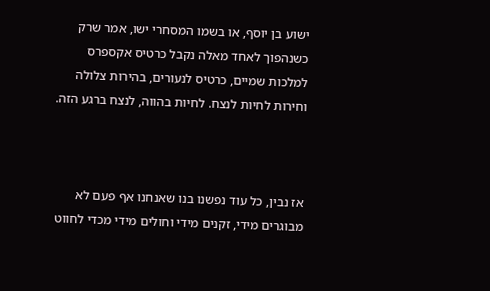ישוע בן יוסף, או בשמו המסחרי ישו, אמר שרק כשנהפוך לאחד מאלה נקבל כרטיס אקספרס למלכות שמיים, כרטיס לנעורים, בהירות צלולה וחירות לחיות לנצח. לחיות בהווה, לנצח ברגע הזה.



אז נבין, כל עוד נפשנו בנו שאנחנו אף פעם לא מבוגרים מידי, זקנים מידי וחולים מידי מכדי לחווט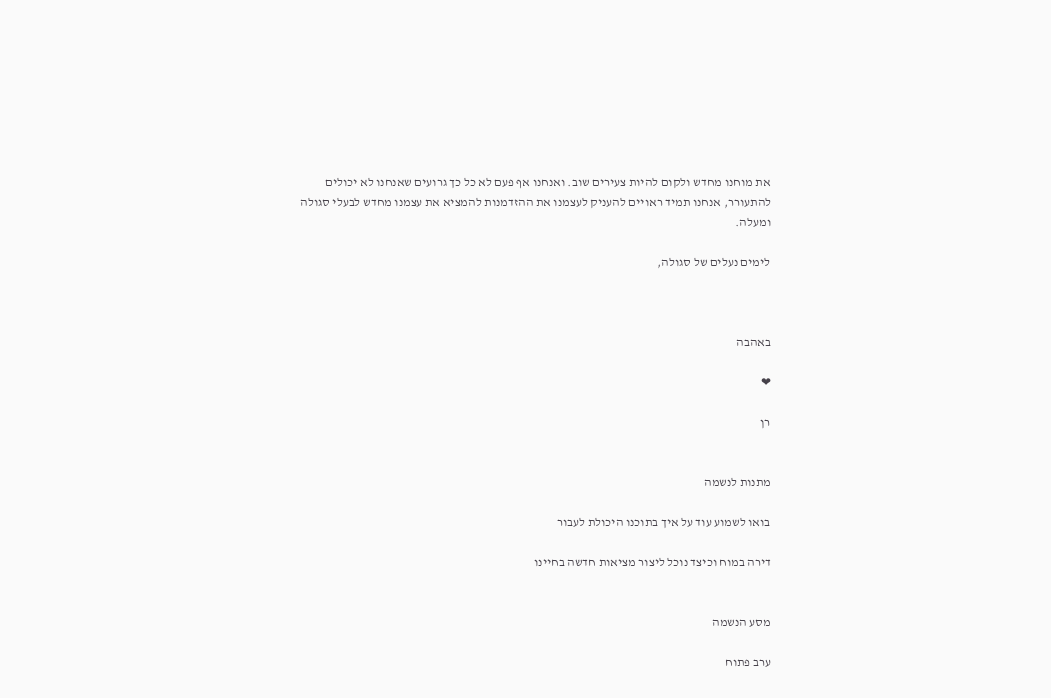את מוחנו מחדש ולקום להיות צעירים שוב. ואנחנו אף פעם לא כל כך גרועים שאנחנו לא יכולים להתעורר, אנחנו תמיד ראויים להעניק לעצמנו את ההזדמנות להמציא את עצמנו מחדש לבעלי סגולה ומעלה.

לימים נעלים של סגולה,



באהבה

❤

רן


מתנות לנשמה

בואו לשמוע עוד על איך בתוכנו היכולת לעבור

דירה במוח וכיצד נוכל ליצור מציאות חדשה בחיינו


מסע הנשמה

ערב פתוח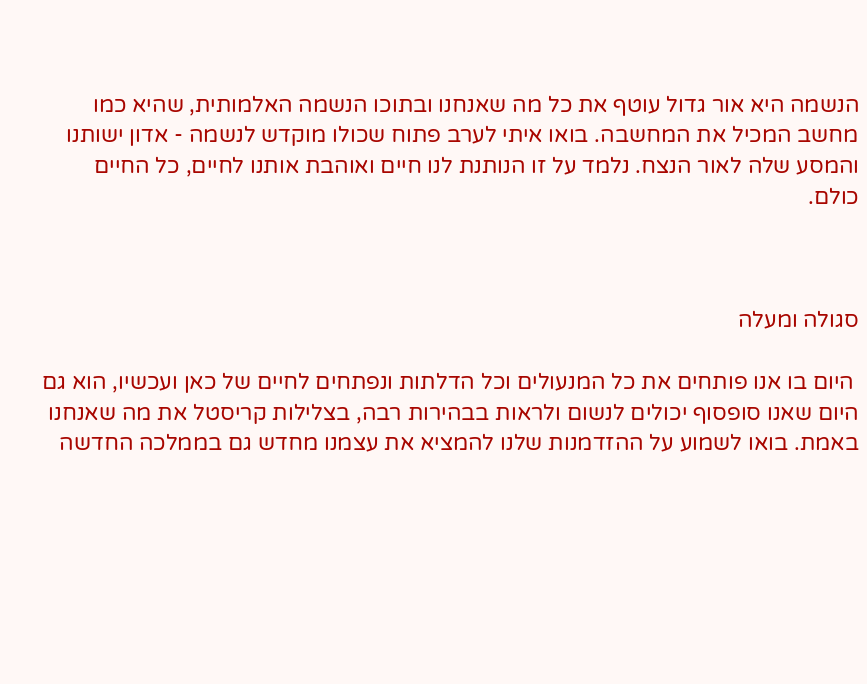הנשמה היא אור גדול עוטף את כל מה שאנחנו ובתוכו הנשמה האלמותית, שהיא כמו מחשב המכיל את המחשבה. בואו איתי לערב פתוח שכולו מוקדש לנשמה - אדון ישותנו והמסע שלה לאור הנצח. נלמד על זו הנותנת לנו חיים ואוהבת אותנו לחיים, כל החיים כולם.



סגולה ומעלה

 היום בו אנו פותחים את כל המנעולים וכל הדלתות ונפתחים לחיים של כאן ועכשיו, הוא גם היום שאנו סופסוף יכולים לנשום ולראות בבהירות רבה, בצלילות קריסטל את מה שאנחנו באמת. בואו לשמוע על ההזדמנות שלנו להמציא את עצמנו מחדש גם בממלכה החדשה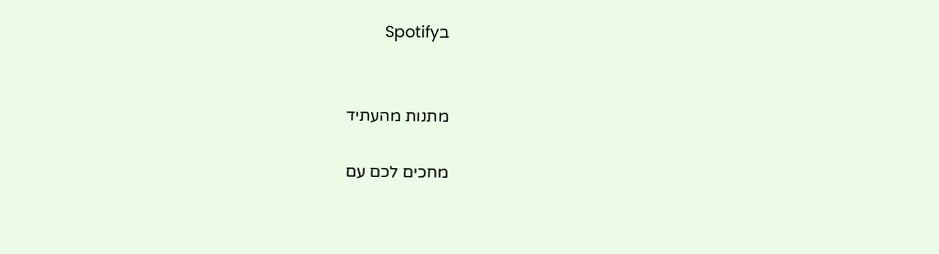בSpotify


מתנות מהעתיד

מחכים לכם עם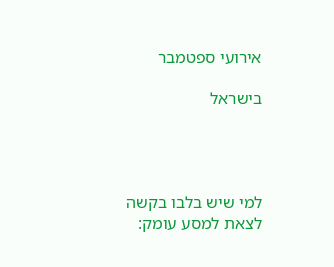אירועי ספטמבר

בישראל




למי שיש בלבו בקשה לצאת למסע עומק: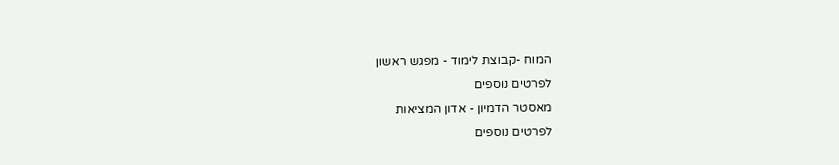המוח -קבוצת לימוד - מפגש ראשון
לפרטים נוספים
מאסטר הדמיון - אדון המציאות
לפרטים נוספים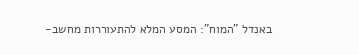באנדל "המוח": המסע המלא להתעוררות מחשב-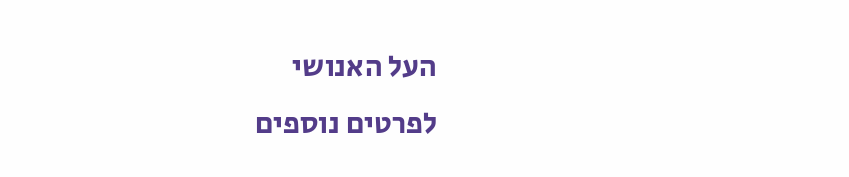העל האנושי
לפרטים נוספים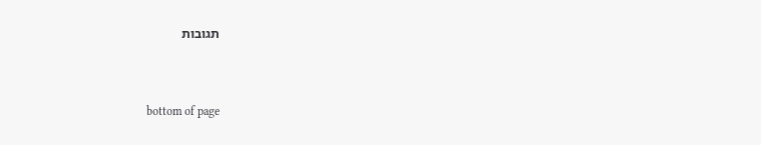תגובות


bottom of page